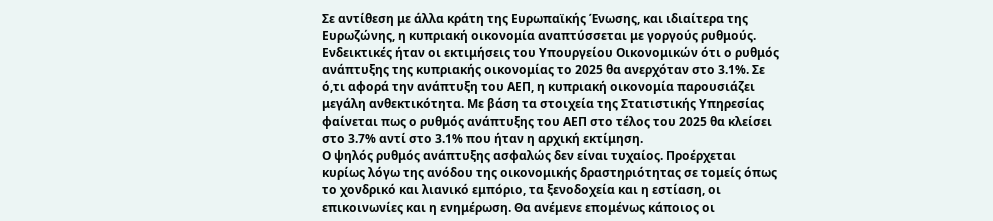Σε αντίθεση με άλλα κράτη της Ευρωπαϊκής Ένωσης, και ιδιαίτερα της Ευρωζώνης, η κυπριακή οικονομία αναπτύσσεται με γοργούς ρυθμούς. Ενδεικτικές ήταν οι εκτιμήσεις του Υπουργείου Οικονομικών ότι ο ρυθμός ανάπτυξης της κυπριακής οικονομίας το 2025 θα ανερχόταν στο 3.1%. Σε ό,τι αφορά την ανάπτυξη του ΑΕΠ, η κυπριακή οικονομία παρουσιάζει μεγάλη ανθεκτικότητα. Με βάση τα στοιχεία της Στατιστικής Υπηρεσίας φαίνεται πως ο ρυθμός ανάπτυξης του ΑΕΠ στο τέλος του 2025 θα κλείσει στο 3.7% αντί στο 3.1% που ήταν η αρχική εκτίμηση.
Ο ψηλός ρυθμός ανάπτυξης ασφαλώς δεν είναι τυχαίος. Προέρχεται κυρίως λόγω της ανόδου της οικονομικής δραστηριότητας σε τομείς όπως το χονδρικό και λιανικό εμπόριο, τα ξενοδοχεία και η εστίαση, οι επικοινωνίες και η ενημέρωση. Θα ανέμενε επομένως κάποιος οι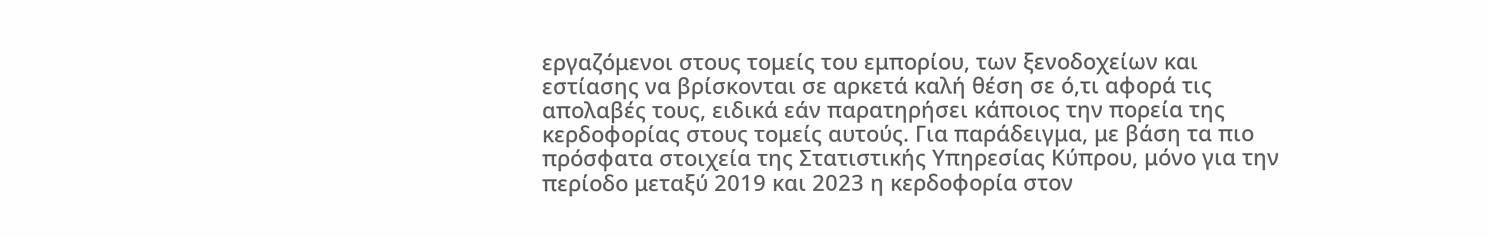εργαζόμενοι στους τομείς του εμπορίου, των ξενοδοχείων και εστίασης να βρίσκονται σε αρκετά καλή θέση σε ό,τι αφορά τις απολαβές τους, ειδικά εάν παρατηρήσει κάποιος την πορεία της κερδοφορίας στους τομείς αυτούς. Για παράδειγμα, με βάση τα πιο πρόσφατα στοιχεία της Στατιστικής Υπηρεσίας Κύπρου, μόνο για την περίοδο μεταξύ 2019 και 2023 η κερδοφορία στον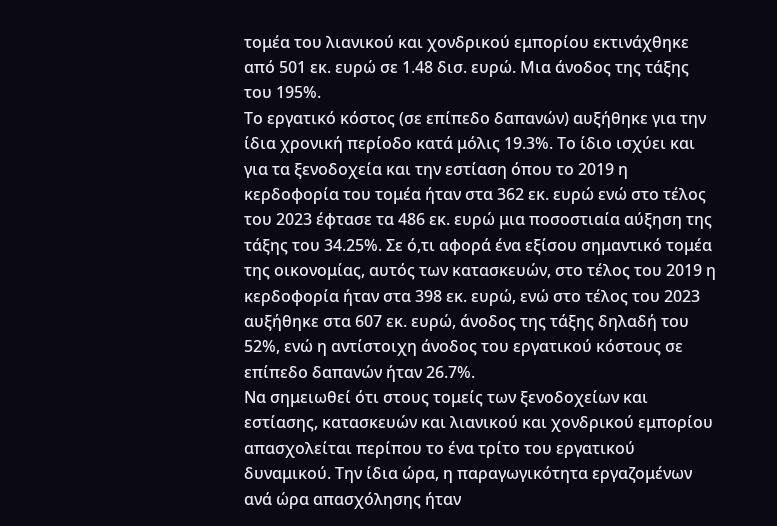τομέα του λιανικού και χονδρικού εμπορίου εκτινάχθηκε από 501 εκ. ευρώ σε 1.48 δισ. ευρώ. Μια άνοδος της τάξης του 195%.
Το εργατικό κόστος (σε επίπεδο δαπανών) αυξήθηκε για την ίδια χρονική περίοδο κατά μόλις 19.3%. Το ίδιο ισχύει και για τα ξενοδοχεία και την εστίαση όπου το 2019 η κερδοφορία του τομέα ήταν στα 362 εκ. ευρώ ενώ στο τέλος του 2023 έφτασε τα 486 εκ. ευρώ μια ποσοστιαία αύξηση της τάξης του 34.25%. Σε ό,τι αφορά ένα εξίσου σημαντικό τομέα της οικονομίας, αυτός των κατασκευών, στο τέλος του 2019 η κερδοφορία ήταν στα 398 εκ. ευρώ, ενώ στο τέλος του 2023 αυξήθηκε στα 607 εκ. ευρώ, άνοδος της τάξης δηλαδή του 52%, ενώ η αντίστοιχη άνοδος του εργατικού κόστους σε επίπεδο δαπανών ήταν 26.7%.
Να σημειωθεί ότι στους τομείς των ξενοδοχείων και εστίασης, κατασκευών και λιανικού και χονδρικού εμπορίου απασχολείται περίπου το ένα τρίτο του εργατικού δυναμικού. Την ίδια ώρα, η παραγωγικότητα εργαζομένων ανά ώρα απασχόλησης ήταν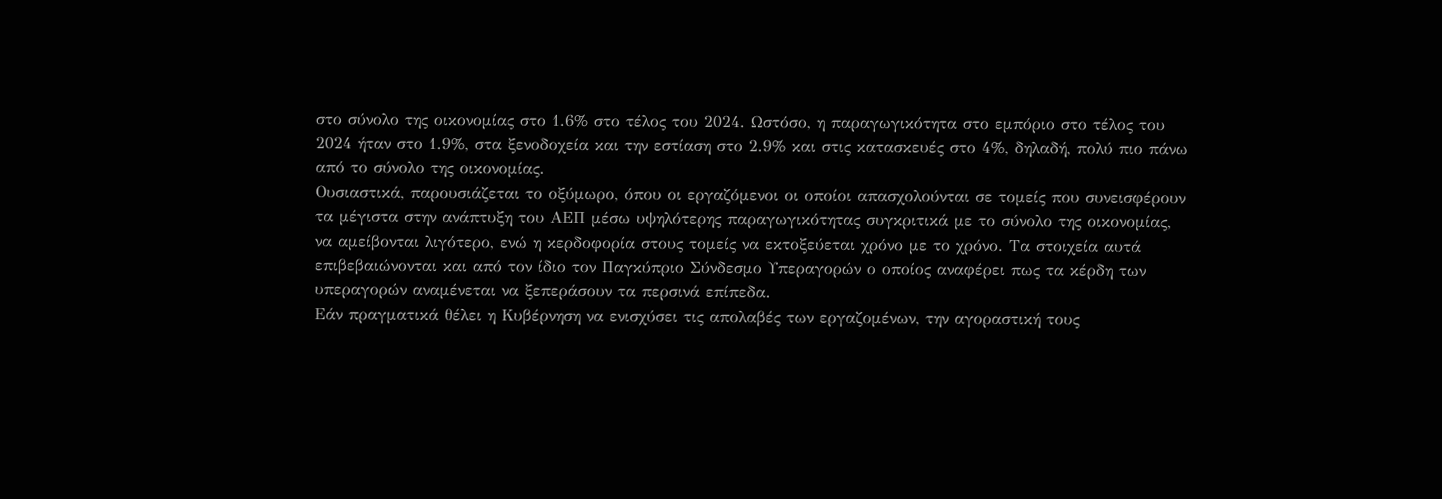στο σύνολο της οικονομίας στο 1.6% στο τέλος του 2024. Ωστόσο, η παραγωγικότητα στο εμπόριο στο τέλος του 2024 ήταν στο 1.9%, στα ξενοδοχεία και την εστίαση στο 2.9% και στις κατασκευές στο 4%, δηλαδή, πολύ πιο πάνω από το σύνολο της οικονομίας.
Ουσιαστικά, παρουσιάζεται το οξύμωρο, όπου οι εργαζόμενοι οι οποίοι απασχολούνται σε τομείς που συνεισφέρουν τα μέγιστα στην ανάπτυξη του ΑΕΠ μέσω υψηλότερης παραγωγικότητας συγκριτικά με το σύνολο της οικονομίας, να αμείβονται λιγότερο, ενώ η κερδοφορία στους τομείς να εκτοξεύεται χρόνο με το χρόνο. Τα στοιχεία αυτά επιβεβαιώνονται και από τον ίδιο τον Παγκύπριο Σύνδεσμο Υπεραγορών ο οποίος αναφέρει πως τα κέρδη των υπεραγορών αναμένεται να ξεπεράσουν τα περσινά επίπεδα.
Εάν πραγματικά θέλει η Κυβέρνηση να ενισχύσει τις απολαβές των εργαζομένων, την αγοραστική τους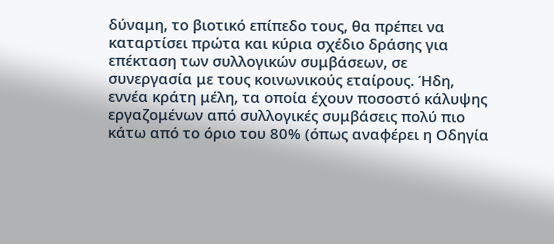δύναμη, το βιοτικό επίπεδο τους, θα πρέπει να καταρτίσει πρώτα και κύρια σχέδιο δράσης για επέκταση των συλλογικών συμβάσεων, σε συνεργασία με τους κοινωνικούς εταίρους. Ήδη, εννέα κράτη μέλη, τα οποία έχουν ποσοστό κάλυψης εργαζομένων από συλλογικές συμβάσεις πολύ πιο κάτω από το όριο του 80% (όπως αναφέρει η Οδηγία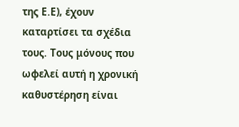της Ε.Ε), έχουν καταρτίσει τα σχέδια τους. Τους μόνους που ωφελεί αυτή η χρονική καθυστέρηση είναι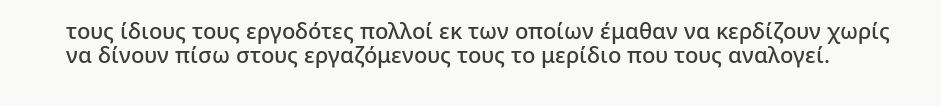τους ίδιους τους εργοδότες πολλοί εκ των οποίων έμαθαν να κερδίζουν χωρίς να δίνουν πίσω στους εργαζόμενους τους το μερίδιο που τους αναλογεί.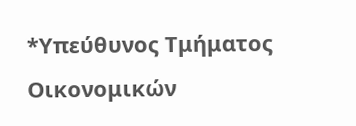*Υπεύθυνος Τμήματος Οικονομικών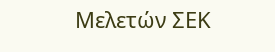Μελετών ΣΕΚ